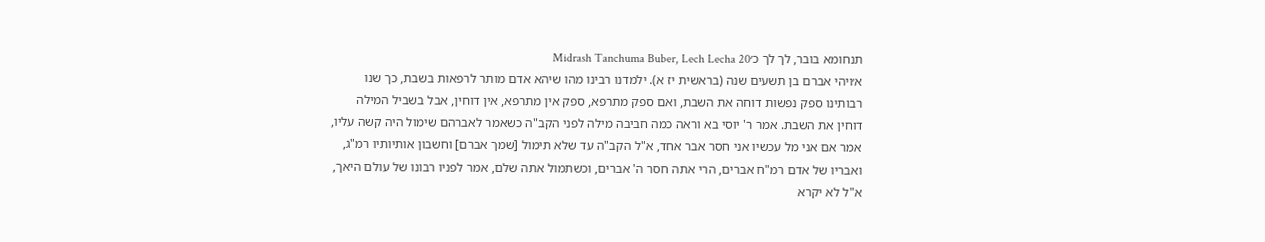תנחומא בובר, לך לך כ׳Midrash Tanchuma Buber, Lech Lecha 20
א׳ויהי אברם בן תשעים שנה (בראשית יז א). ילמדנו רבינו מהו שיהא אדם מותר לרפאות בשבת, כך שנו רבותינו ספק נפשות דוחה את השבת, ואם ספק מתרפא, ספק אין מתרפא, אין דוחין, אבל בשביל המילה דוחין את השבת. אמר ר' יוסי בא וראה כמה חביבה מילה לפני הקב"ה כשאמר לאברהם שימול היה קשה עליו, אמר אם אני מל עכשיו אני חסר אבר אחד, א"ל הקב"ה עד שלא תימול [שמך אברם] וחשבון אותיותיו רמ"ג, ואבריו של אדם רמ"ח אברים, הרי אתה חסר ה' אברים, וכשתמול אתה שלם, אמר לפניו רבונו של עולם היאך, א"ל לא יקרא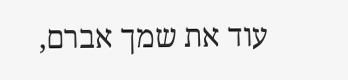עוד את שמך אברם,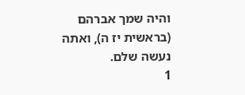והיה שמך אברהם (בראשית יז ה), ואתה נעשה שלם.
1